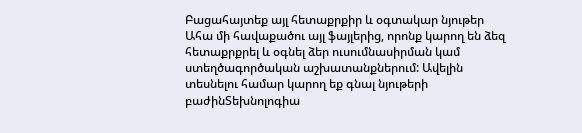Բացահայտեք այլ հետաքրքիր և օգտակար նյութեր
Ահա մի հավաքածու այլ ֆայլերից, որոնք կարող են ձեզ հետաքրքրել և օգնել ձեր ուսումնասիրման կամ ստեղծագործական աշխատանքներում: Ավելին տեսնելու համար կարող եք գնալ նյութերի բաժինՏեխնոլոգիա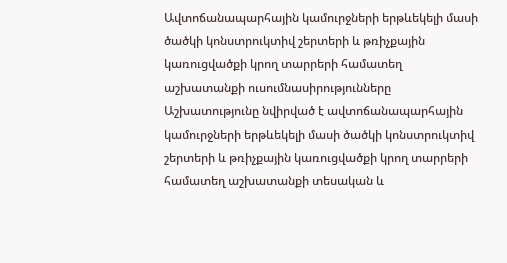Ավտոճանապարհային կամուրջների երթևեկելի մասի ծածկի կոնստրուկտիվ շերտերի և թռիչքային կառուցվածքի կրող տարրերի համատեղ աշխատանքի ուսումնասիրությունները
Աշխատությունը նվիրված է ավտոճանապարհային կամուրջների երթևեկելի մասի ծածկի կոնստրուկտիվ շերտերի և թռիչքային կառուցվածքի կրող տարրերի համատեղ աշխատանքի տեսական և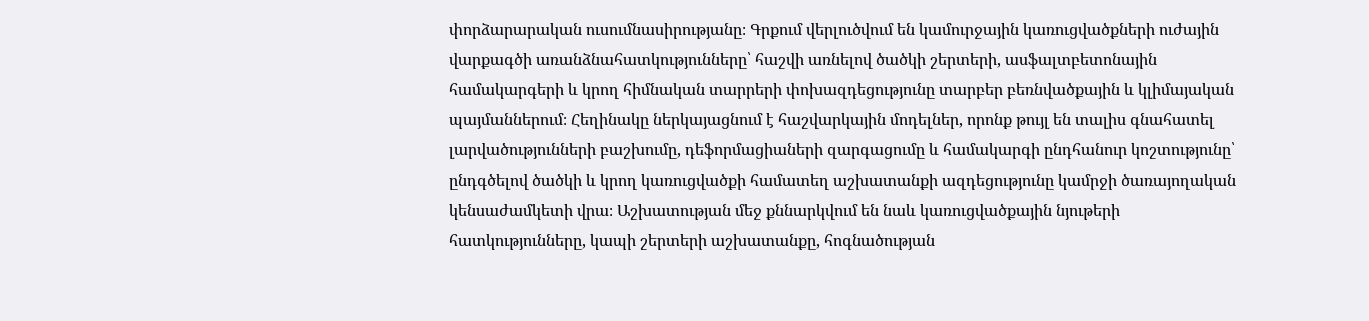փորձարարական ուսումնասիրությանը։ Գրքում վերլուծվում են կամուրջային կառուցվածքների ուժային վարքագծի առանձնահատկությունները՝ հաշվի առնելով ծածկի շերտերի, ասֆալտբետոնային համակարգերի և կրող հիմնական տարրերի փոխազդեցությունը տարբեր բեռնվածքային և կլիմայական պայմաններում։ Հեղինակը ներկայացնում է հաշվարկային մոդելներ, որոնք թույլ են տալիս գնահատել լարվածությունների բաշխումը, դեֆորմացիաների զարգացումը և համակարգի ընդհանուր կոշտությունը՝ ընդգծելով ծածկի և կրող կառուցվածքի համատեղ աշխատանքի ազդեցությունը կամրջի ծառայողական կենսաժամկետի վրա։ Աշխատության մեջ քննարկվում են նաև կառուցվածքային նյութերի հատկությունները, կապի շերտերի աշխատանքը, հոգնածության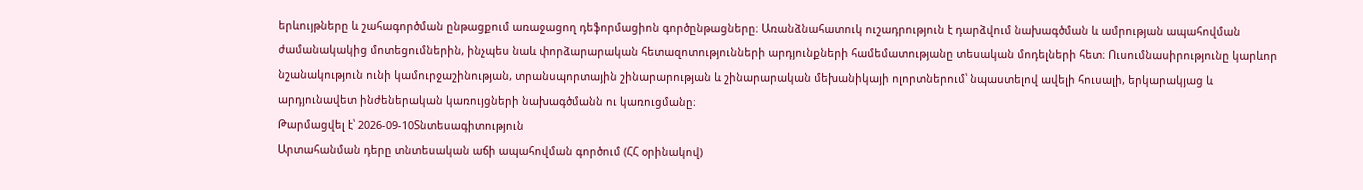երևույթները և շահագործման ընթացքում առաջացող դեֆորմացիոն գործընթացները։ Առանձնահատուկ ուշադրություն է դարձվում նախագծման և ամրության ապահովման ժամանակակից մոտեցումներին, ինչպես նաև փորձարարական հետազոտությունների արդյունքների համեմատությանը տեսական մոդելների հետ։ Ուսումնասիրությունը կարևոր նշանակություն ունի կամուրջաշինության, տրանսպորտային շինարարության և շինարարական մեխանիկայի ոլորտներում՝ նպաստելով ավելի հուսալի, երկարակյաց և արդյունավետ ինժեներական կառույցների նախագծմանն ու կառուցմանը։
Թարմացվել է՝ 2026-09-10Տնտեսագիտություն
Արտահանման դերը տնտեսական աճի ապահովման գործում (ՀՀ օրինակով)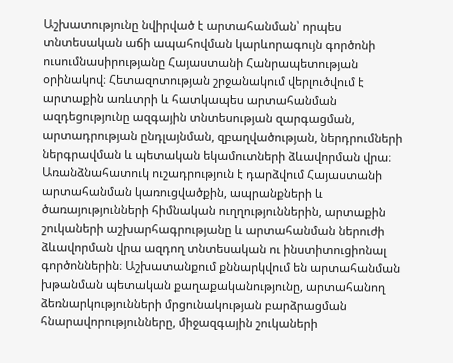Աշխատությունը նվիրված է արտահանման՝ որպես տնտեսական աճի ապահովման կարևորագույն գործոնի ուսումնասիրությանը Հայաստանի Հանրապետության օրինակով։ Հետազոտության շրջանակում վերլուծվում է արտաքին առևտրի և հատկապես արտահանման ազդեցությունը ազգային տնտեսության զարգացման, արտադրության ընդլայնման, զբաղվածության, ներդրումների ներգրավման և պետական եկամուտների ձևավորման վրա։ Առանձնահատուկ ուշադրություն է դարձվում Հայաստանի արտահանման կառուցվածքին, ապրանքների և ծառայությունների հիմնական ուղղություններին, արտաքին շուկաների աշխարհագրությանը և արտահանման ներուժի ձևավորման վրա ազդող տնտեսական ու ինստիտուցիոնալ գործոններին։ Աշխատանքում քննարկվում են արտահանման խթանման պետական քաղաքականությունը, արտահանող ձեռնարկությունների մրցունակության բարձրացման հնարավորությունները, միջազգային շուկաների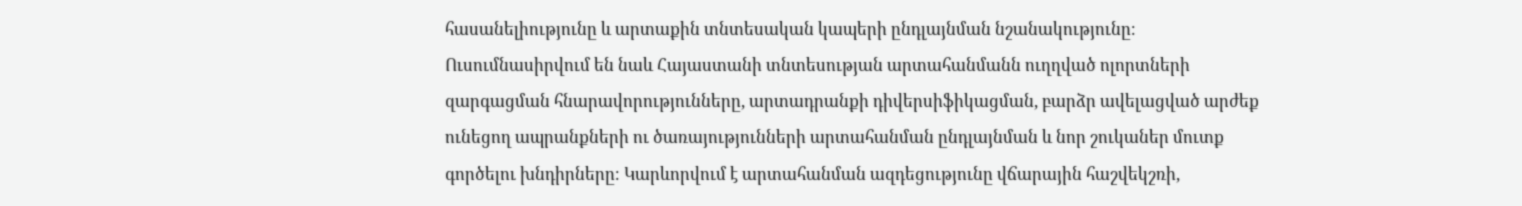հասանելիությունը և արտաքին տնտեսական կապերի ընդլայնման նշանակությունը։ Ուսումնասիրվում են նաև Հայաստանի տնտեսության արտահանմանն ուղղված ոլորտների զարգացման հնարավորությունները, արտադրանքի դիվերսիֆիկացման, բարձր ավելացված արժեք ունեցող ապրանքների ու ծառայությունների արտահանման ընդլայնման և նոր շուկաներ մուտք գործելու խնդիրները։ Կարևորվում է արտահանման ազդեցությունը վճարային հաշվեկշռի,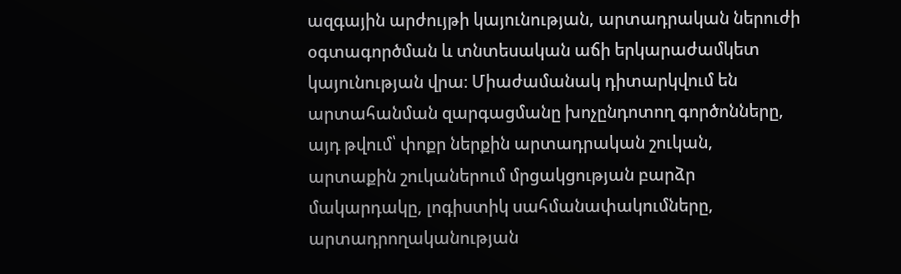ազգային արժույթի կայունության, արտադրական ներուժի օգտագործման և տնտեսական աճի երկարաժամկետ կայունության վրա։ Միաժամանակ դիտարկվում են արտահանման զարգացմանը խոչընդոտող գործոնները, այդ թվում՝ փոքր ներքին արտադրական շուկան, արտաքին շուկաներում մրցակցության բարձր մակարդակը, լոգիստիկ սահմանափակումները, արտադրողականության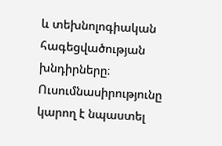և տեխնոլոգիական հագեցվածության խնդիրները։ Ուսումնասիրությունը կարող է նպաստել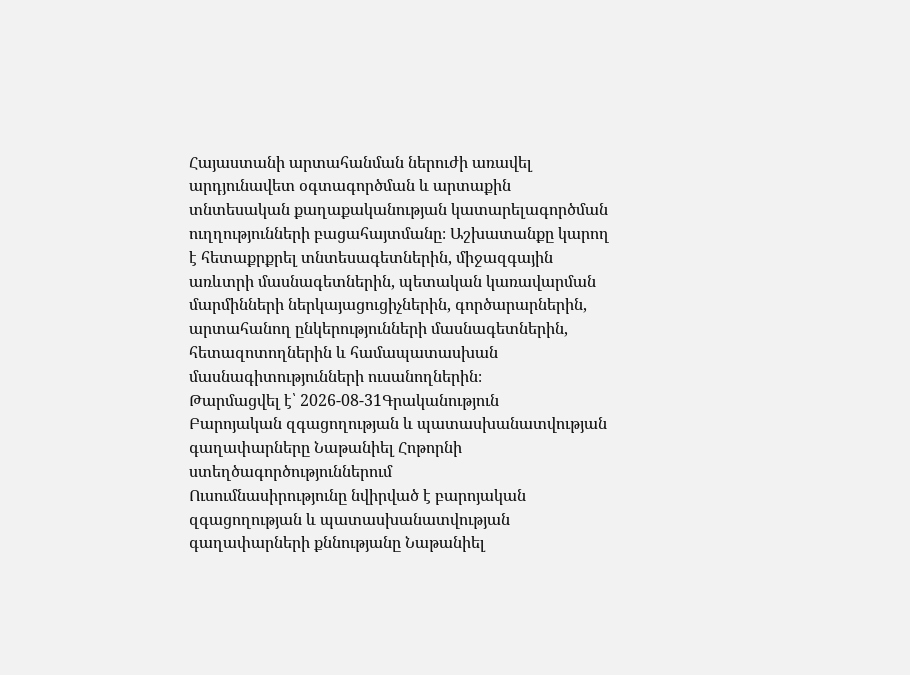Հայաստանի արտահանման ներուժի առավել արդյունավետ օգտագործման և արտաքին տնտեսական քաղաքականության կատարելագործման ուղղությունների բացահայտմանը։ Աշխատանքը կարող է հետաքրքրել տնտեսագետներին, միջազգային առևտրի մասնագետներին, պետական կառավարման մարմինների ներկայացուցիչներին, գործարարներին, արտահանող ընկերությունների մասնագետներին, հետազոտողներին և համապատասխան մասնագիտությունների ուսանողներին։
Թարմացվել է՝ 2026-08-31Գրականություն
Բարոյական զգացողության և պատասխանատվության գաղափարները Նաթանիել Հոթորնի ստեղծագործություններում
Ուսումնասիրությունը նվիրված է բարոյական զգացողության և պատասխանատվության գաղափարների քննությանը Նաթանիել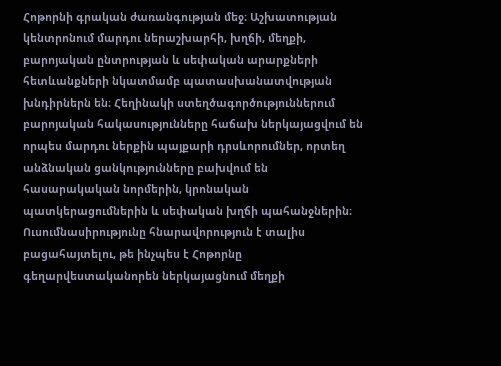Հոթորնի գրական ժառանգության մեջ։ Աշխատության կենտրոնում մարդու ներաշխարհի, խղճի, մեղքի, բարոյական ընտրության և սեփական արարքների հետևանքների նկատմամբ պատասխանատվության խնդիրներն են։ Հեղինակի ստեղծագործություններում բարոյական հակասությունները հաճախ ներկայացվում են որպես մարդու ներքին պայքարի դրսևորումներ, որտեղ անձնական ցանկությունները բախվում են հասարակական նորմերին, կրոնական պատկերացումներին և սեփական խղճի պահանջներին։ Ուսումնասիրությունը հնարավորություն է տալիս բացահայտելու, թե ինչպես է Հոթորնը գեղարվեստականորեն ներկայացնում մեղքի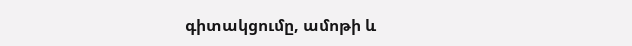գիտակցումը, ամոթի և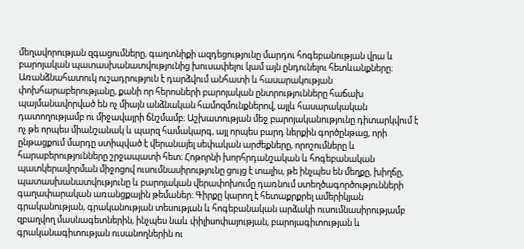մեղավորության զգացումները, գաղտնիքի ազդեցությունը մարդու հոգեբանության վրա և բարոյական պատասխանատվությունից խուսափելու կամ այն ընդունելու հետևանքները։ Առանձնահատուկ ուշադրություն է դարձվում անհատի և հասարակության փոխհարաբերությանը, քանի որ հերոսների բարոյական ընտրությունները հաճախ պայմանավորված են ոչ միայն անձնական համոզմունքներով, այլև հասարակական դատողությամբ ու միջավայրի ճնշմամբ։ Աշխատության մեջ բարոյականությունը դիտարկվում է ոչ թե որպես միանշանակ և պարզ համակարգ, այլ որպես բարդ ներքին գործընթաց, որի ընթացքում մարդը ստիպված է վերանայել սեփական արժեքները, որոշումները և հարաբերությունները շրջապատի հետ։ Հոթորնի խորհրդանշական և հոգեբանական պատկերավորման միջոցով ուսումնասիրությունը ցույց է տալիս, թե ինչպես են մեղքը, խիղճը, պատասխանատվությունը և բարոյական վերափոխումը դառնում ստեղծագործությունների գաղափարական առանցքային թեմաներ։ Գիրքը կարող է հետաքրքրել ամերիկյան գրականության, գրականության տեսության և հոգեբանական արձակի ուսումնասիրությամբ զբաղվող մասնագետներին, ինչպես նաև փիլիսոփայության, բարոյագիտության և գրականագիտության ուսանողներին ու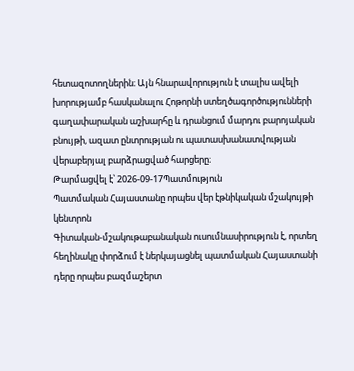հետազոտողներին։ Այն հնարավորություն է տալիս ավելի խորությամբ հասկանալու Հոթորնի ստեղծագործությունների գաղափարական աշխարհը և դրանցում մարդու բարոյական բնույթի, ազատ ընտրության ու պատասխանատվության վերաբերյալ բարձրացված հարցերը։
Թարմացվել է՝ 2026-09-17Պատմություն
Պատմական Հայաստանը որպես վեր էթնիկական մշակույթի կենտրոն
Գիտական-մշակութաբանական ուսումնասիրություն է, որտեղ հեղինակը փորձում է ներկայացնել պատմական Հայաստանի դերը որպես բազմաշերտ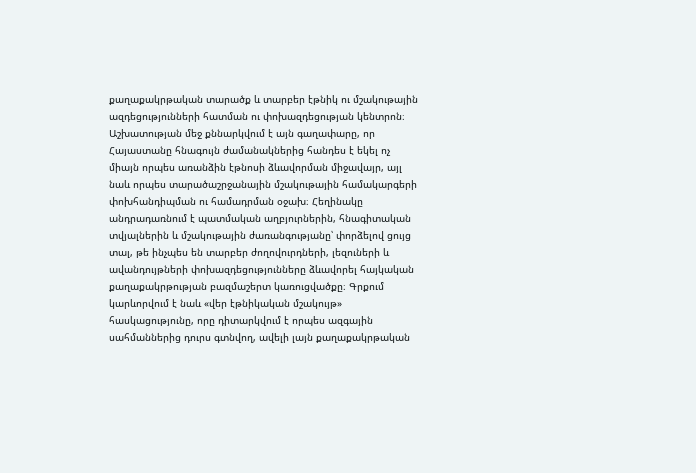քաղաքակրթական տարածք և տարբեր էթնիկ ու մշակութային ազդեցությունների հատման ու փոխազդեցության կենտրոն։ Աշխատության մեջ քննարկվում է այն գաղափարը, որ Հայաստանը հնագույն ժամանակներից հանդես է եկել ոչ միայն որպես առանձին էթնոսի ձևավորման միջավայր, այլ նաև որպես տարածաշրջանային մշակութային համակարգերի փոխհանդիպման ու համադրման օջախ։ Հեղինակը անդրադառնում է պատմական աղբյուրներին, հնագիտական տվյալներին և մշակութային ժառանգությանը՝ փորձելով ցույց տալ, թե ինչպես են տարբեր ժողովուրդների, լեզուների և ավանդույթների փոխազդեցությունները ձևավորել հայկական քաղաքակրթության բազմաշերտ կառուցվածքը։ Գրքում կարևորվում է նաև «վեր էթնիկական մշակույթ» հասկացությունը, որը դիտարկվում է որպես ազգային սահմաններից դուրս գտնվող, ավելի լայն քաղաքակրթական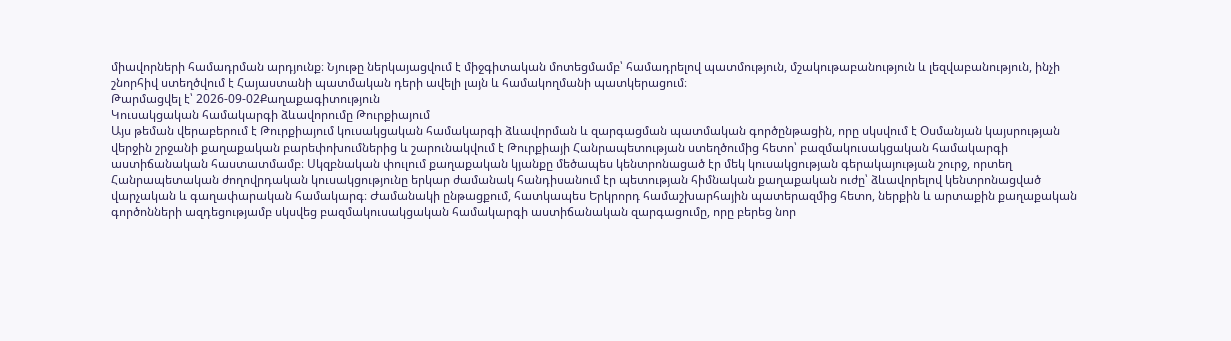միավորների համադրման արդյունք։ Նյութը ներկայացվում է միջգիտական մոտեցմամբ՝ համադրելով պատմություն, մշակութաբանություն և լեզվաբանություն, ինչի շնորհիվ ստեղծվում է Հայաստանի պատմական դերի ավելի լայն և համակողմանի պատկերացում։
Թարմացվել է՝ 2026-09-02Քաղաքագիտություն
Կուսակցական համակարգի ձևավորումը Թուրքիայում
Այս թեման վերաբերում է Թուրքիայում կուսակցական համակարգի ձևավորման և զարգացման պատմական գործընթացին, որը սկսվում է Օսմանյան կայսրության վերջին շրջանի քաղաքական բարեփոխումներից և շարունակվում է Թուրքիայի Հանրապետության ստեղծումից հետո՝ բազմակուսակցական համակարգի աստիճանական հաստատմամբ։ Սկզբնական փուլում քաղաքական կյանքը մեծապես կենտրոնացած էր մեկ կուսակցության գերակայության շուրջ, որտեղ Հանրապետական ժողովրդական կուսակցությունը երկար ժամանակ հանդիսանում էր պետության հիմնական քաղաքական ուժը՝ ձևավորելով կենտրոնացված վարչական և գաղափարական համակարգ։ Ժամանակի ընթացքում, հատկապես Երկրորդ համաշխարհային պատերազմից հետո, ներքին և արտաքին քաղաքական գործոնների ազդեցությամբ սկսվեց բազմակուսակցական համակարգի աստիճանական զարգացումը, որը բերեց նոր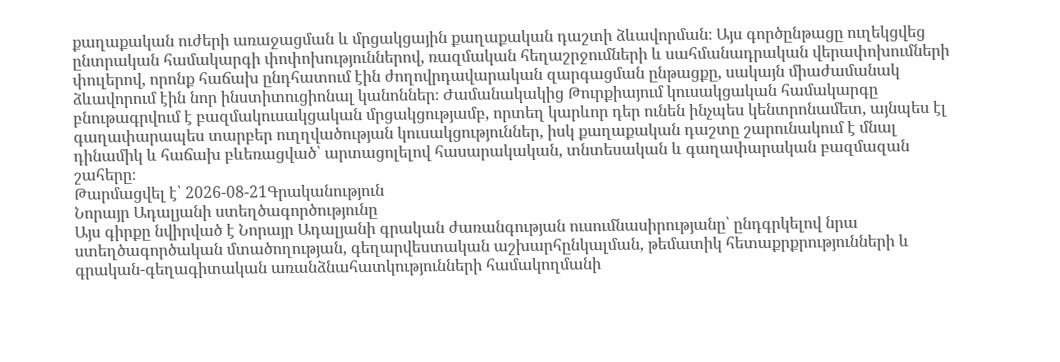քաղաքական ուժերի առաջացման և մրցակցային քաղաքական դաշտի ձևավորման։ Այս գործընթացը ուղեկցվեց ընտրական համակարգի փոփոխություններով, ռազմական հեղաշրջումների և սահմանադրական վերափոխումների փուլերով, որոնք հաճախ ընդհատում էին ժողովրդավարական զարգացման ընթացքը, սակայն միաժամանակ ձևավորում էին նոր ինստիտուցիոնալ կանոններ։ Ժամանակակից Թուրքիայում կուսակցական համակարգը բնութագրվում է բազմակուսակցական մրցակցությամբ, որտեղ կարևոր դեր ունեն ինչպես կենտրոնամետ, այնպես էլ գաղափարապես տարբեր ուղղվածության կուսակցություններ, իսկ քաղաքական դաշտը շարունակում է մնալ դինամիկ և հաճախ բևեռացված՝ արտացոլելով հասարակական, տնտեսական և գաղափարական բազմազան շահերը։
Թարմացվել է՝ 2026-08-21Գրականություն
Նորայր Ադալյանի ստեղծագործությունը
Այս գիրքը նվիրված է Նորայր Ադալյանի գրական ժառանգության ուսումնասիրությանը՝ ընդգրկելով նրա ստեղծագործական մտածողության, գեղարվեստական աշխարհընկալման, թեմատիկ հետաքրքրությունների և գրական-գեղագիտական առանձնահատկությունների համակողմանի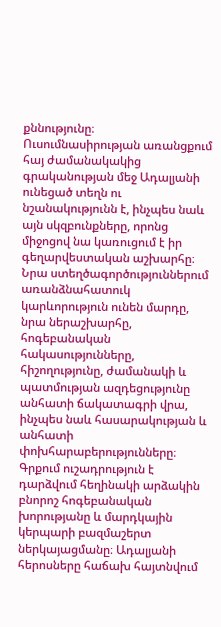քննությունը։ Ուսումնասիրության առանցքում հայ ժամանակակից գրականության մեջ Ադալյանի ունեցած տեղն ու նշանակությունն է, ինչպես նաև այն սկզբունքները, որոնց միջոցով նա կառուցում է իր գեղարվեստական աշխարհը։ Նրա ստեղծագործություններում առանձնահատուկ կարևորություն ունեն մարդը, նրա ներաշխարհը, հոգեբանական հակասությունները, հիշողությունը, ժամանակի և պատմության ազդեցությունը անհատի ճակատագրի վրա, ինչպես նաև հասարակության և անհատի փոխհարաբերությունները։ Գրքում ուշադրություն է դարձվում հեղինակի արձակին բնորոշ հոգեբանական խորությանը և մարդկային կերպարի բազմաշերտ ներկայացմանը։ Ադալյանի հերոսները հաճախ հայտնվում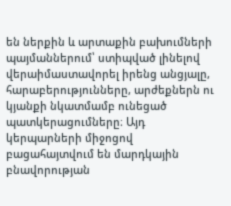են ներքին և արտաքին բախումների պայմաններում՝ ստիպված լինելով վերաիմաստավորել իրենց անցյալը, հարաբերությունները, արժեքներն ու կյանքի նկատմամբ ունեցած պատկերացումները։ Այդ կերպարների միջոցով բացահայտվում են մարդկային բնավորության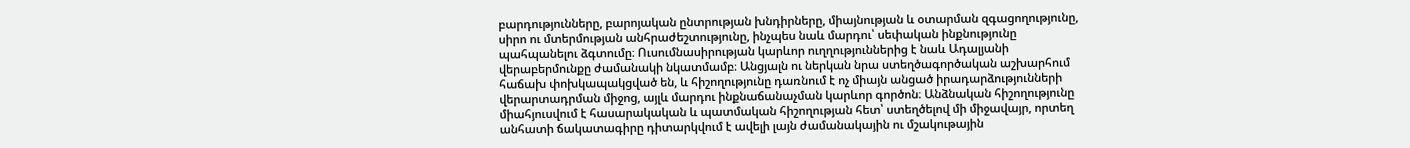բարդությունները, բարոյական ընտրության խնդիրները, միայնության և օտարման զգացողությունը, սիրո ու մտերմության անհրաժեշտությունը, ինչպես նաև մարդու՝ սեփական ինքնությունը պահպանելու ձգտումը։ Ուսումնասիրության կարևոր ուղղություններից է նաև Ադալյանի վերաբերմունքը ժամանակի նկատմամբ։ Անցյալն ու ներկան նրա ստեղծագործական աշխարհում հաճախ փոխկապակցված են, և հիշողությունը դառնում է ոչ միայն անցած իրադարձությունների վերարտադրման միջոց, այլև մարդու ինքնաճանաչման կարևոր գործոն։ Անձնական հիշողությունը միահյուսվում է հասարակական և պատմական հիշողության հետ՝ ստեղծելով մի միջավայր, որտեղ անհատի ճակատագիրը դիտարկվում է ավելի լայն ժամանակային ու մշակութային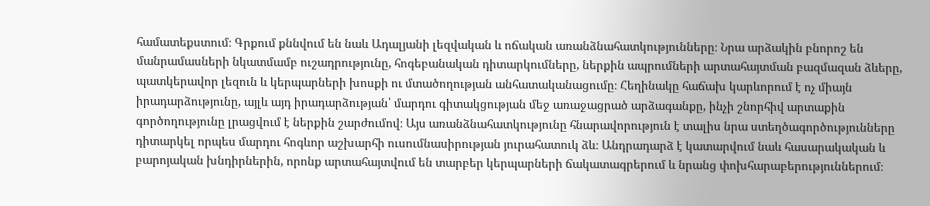համատեքստում։ Գրքում քննվում են նաև Ադալյանի լեզվական և ոճական առանձնահատկությունները։ Նրա արձակին բնորոշ են մանրամասների նկատմամբ ուշադրությունը, հոգեբանական դիտարկումները, ներքին ապրումների արտահայտման բազմազան ձևերը, պատկերավոր լեզուն և կերպարների խոսքի ու մտածողության անհատականացումը։ Հեղինակը հաճախ կարևորում է ոչ միայն իրադարձությունը, այլև այդ իրադարձության՝ մարդու գիտակցության մեջ առաջացրած արձագանքը, ինչի շնորհիվ արտաքին գործողությունը լրացվում է ներքին շարժումով։ Այս առանձնահատկությունը հնարավորություն է տալիս նրա ստեղծագործությունները դիտարկել որպես մարդու հոգևոր աշխարհի ուսումնասիրության յուրահատուկ ձև։ Անդրադարձ է կատարվում նաև հասարակական և բարոյական խնդիրներին, որոնք արտահայտվում են տարբեր կերպարների ճակատագրերում և նրանց փոխհարաբերություններում։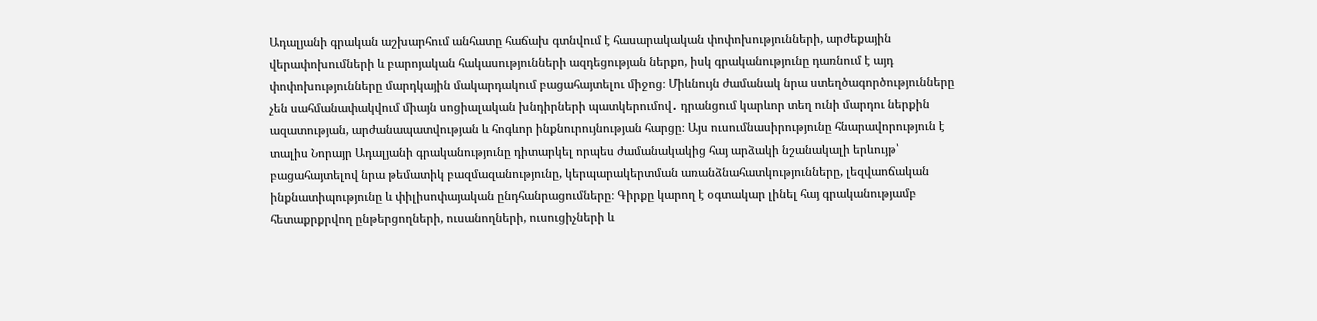Ադալյանի գրական աշխարհում անհատը հաճախ գտնվում է հասարակական փոփոխությունների, արժեքային վերափոխումների և բարոյական հակասությունների ազդեցության ներքո, իսկ գրականությունը դառնում է այդ փոփոխությունները մարդկային մակարդակում բացահայտելու միջոց։ Միևնույն ժամանակ նրա ստեղծագործությունները չեն սահմանափակվում միայն սոցիալական խնդիրների պատկերումով․ դրանցում կարևոր տեղ ունի մարդու ներքին ազատության, արժանապատվության և հոգևոր ինքնուրույնության հարցը։ Այս ուսումնասիրությունը հնարավորություն է տալիս Նորայր Ադալյանի գրականությունը դիտարկել որպես ժամանակակից հայ արձակի նշանակալի երևույթ՝ բացահայտելով նրա թեմատիկ բազմազանությունը, կերպարակերտման առանձնահատկությունները, լեզվաոճական ինքնատիպությունը և փիլիսոփայական ընդհանրացումները։ Գիրքը կարող է օգտակար լինել հայ գրականությամբ հետաքրքրվող ընթերցողների, ուսանողների, ուսուցիչների և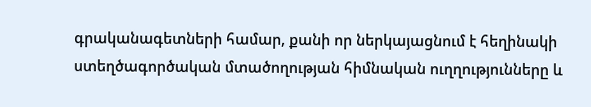գրականագետների համար, քանի որ ներկայացնում է հեղինակի ստեղծագործական մտածողության հիմնական ուղղությունները և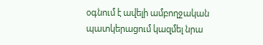օգնում է ավելի ամբողջական պատկերացում կազմել նրա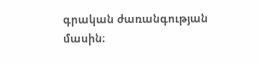գրական ժառանգության մասին։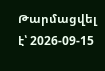Թարմացվել է՝ 2026-09-15